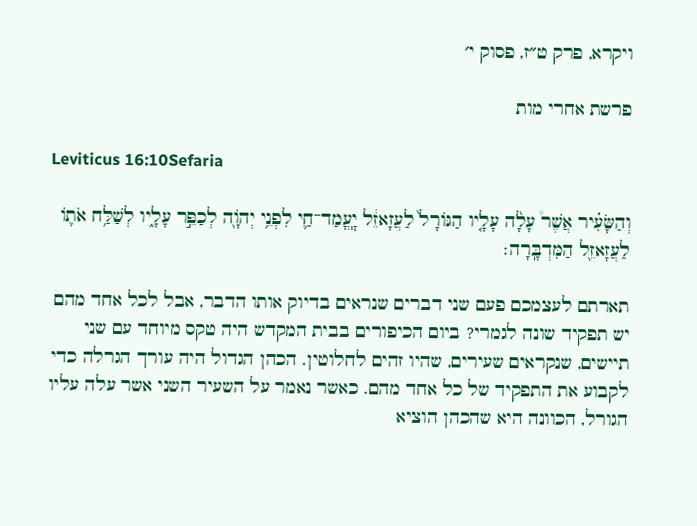ויקרא, פרק ט״ז, פסוק י׳

פרשת אחרי מות

Leviticus 16:10Sefaria

וְהַשָּׂעִ֗יר אֲשֶׁר֩ עָלָ֨ה עָלָ֤יו הַגּוֹרָל֙ לַעֲזָאזֵ֔ל יׇֽעֳמַד־חַ֛י לִפְנֵ֥י יְהֹוָ֖ה לְכַפֵּ֣ר עָלָ֑יו לְשַׁלַּ֥ח אֹת֛וֹ לַעֲזָאזֵ֖ל הַמִּדְבָּֽרָה׃

תארתם לעצמכם פעם שני דברים שנראים בדיוק אותו הדבר, אבל לכל אחד מהם יש תפקיד שונה לגמרי? ביום הכיפורים בבית המקדש היה טקס מיוחד עם שני תיישים, שנקראים שעירים, שהיו זהים לחלוטין. הכהן הגדול היה עורך הגרלה כדי לקבוע את התפקיד של כל אחד מהם. כאשר נאמר על השעיר השני אשר עלה עליו הגורל, הכוונה היא שהכהן הוציא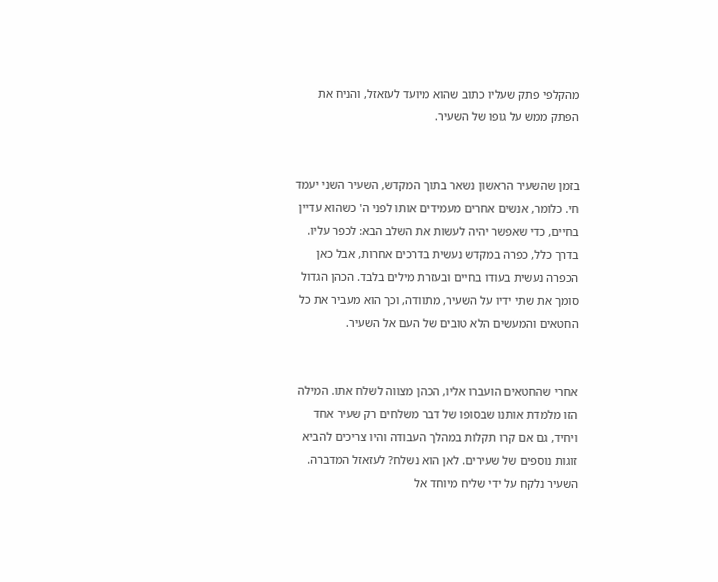מהקלפי פתק שעליו כתוב שהוא מיועד לעזאזל, והניח את הפתק ממש על גופו של השעיר.


בזמן שהשעיר הראשון נשאר בתוך המקדש, השעיר השני יעמד חי. כלומר, אנשים אחרים מעמידים אותו לפני ה' כשהוא עדיין בחיים, כדי שאפשר יהיה לעשות את השלב הבא: לכפר עליו. בדרך כלל, כפרה במקדש נעשית בדרכים אחרות, אבל כאן הכפרה נעשית בעודו בחיים ובעזרת מילים בלבד. הכהן הגדול סומך את שתי ידיו על השעיר, מתוודה, וכך הוא מעביר את כל החטאים והמעשים הלא טובים של העם אל השעיר.


אחרי שהחטאים הועברו אליו, הכהן מצווה לשלח אתו. המילה הזו מלמדת אותנו שבסופו של דבר משלחים רק שעיר אחד ויחיד, גם אם קרו תקלות במהלך העבודה והיו צריכים להביא זוגות נוספים של שעירים. לאן הוא נשלח? לעזאזל המדברה. השעיר נלקח על ידי שליח מיוחד אל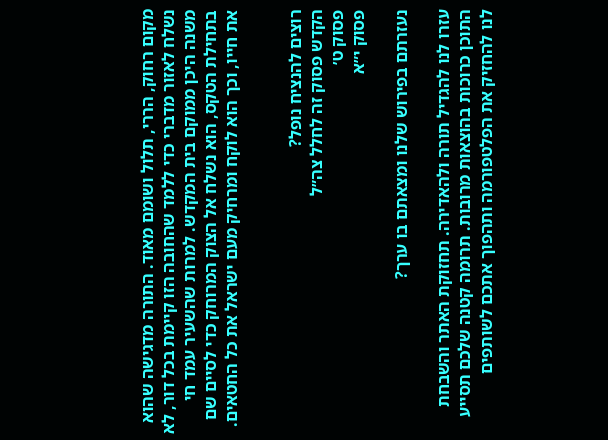מקום רחוק, הררי, תלול ושומם מאוד. התורה מדגישה שהוא נשלח לאזור מדברי כדי ללמד שהחובה הזו קיימת בכל דור, לא משנה היכן ממוקם בית המקדש. למרות שהשעיר עמד חי בתחילת הטקס, הוא נשלח אל הצוק המרוחק כדי לסיים שם את חייו, וכך הוא לוקח ומרחיק מעם ישראל את כל החטאים.


רוצים להנציח נופל?
הקדש פסוק זה לחלל צה״ל
פסוק ט׳
פסוק י״א

נעזרתם בפירוש שלנו ומצאתם בו ערך?

עזרו לנו להגדיל תורה ולהאדירה. תחזוקת האתר והשבחת התוכן כרוכות בהוצאות מרובות. תרומה קטנה שלכם תסייע לנו להחזיק את הפלטפורמה ותהפוך אתכם לשותפים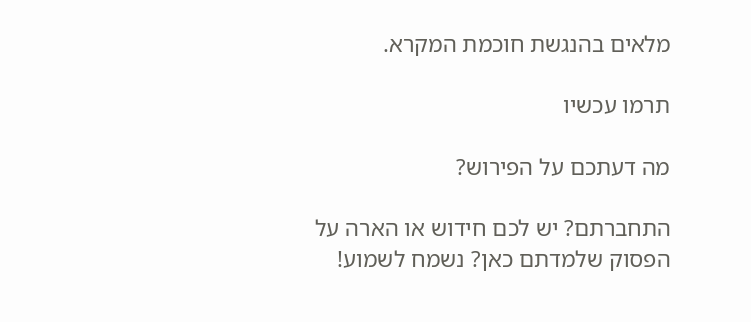מלאים בהנגשת חוכמת המקרא.

תרמו עכשיו

מה דעתכם על הפירוש?

התחברתם? יש לכם חידוש או הארה על הפסוק שלמדתם כאן? נשמח לשמוע!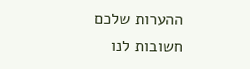ההערות שלכם חשובות לנו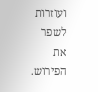ועוזרות לשפר את הפירוש.